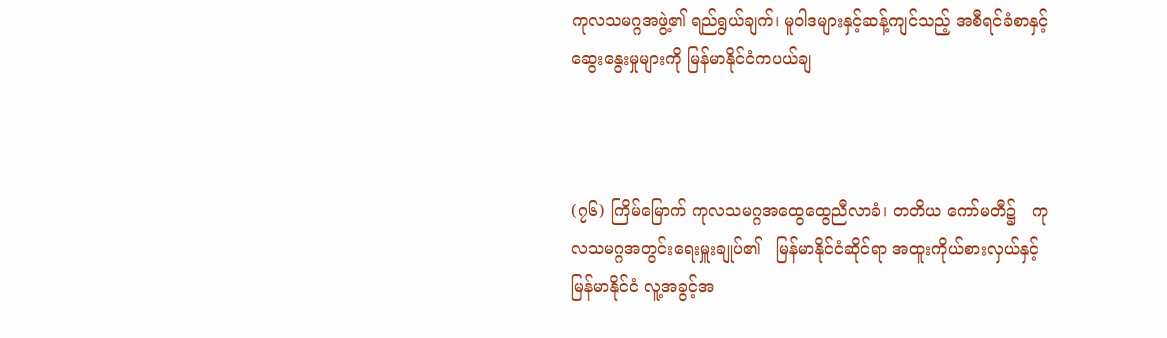ကုလသမဂ္ဂအဖွဲ့၏ ရည်ရွယ်ချက်၊ မူဝါဒများနှင့်ဆန့်ကျင်သည့် အစီရင်ခံစာနှင့် ဆွေးနွေးမှုများကို မြန်မာနိုင်ငံကပယ်ချ



(၇၆) ကြိမ်မြောက် ကုလသမဂ္ဂအထွေထွေညီလာခံ၊ တတိယ ကော်မတီ၌   ကုလသမဂ္ဂအတွင်းရေးမှူးချုပ်၏   မြန်မာနိုင်ငံဆိုင်ရာ အထူးကိုယ်စားလှယ်နှင့် မြန်မာနိုင်ငံ လူ့အခွင့်အ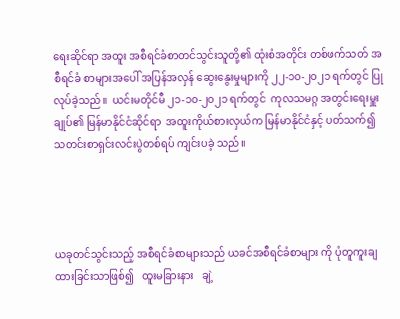ရေးဆိုင်ရာ အထူး အစီရင်ခံစာတင်သွင်းသူတို့၏ ထုံးစံအတိုင်း တစ်ဖက်သတ် အစီရင်ခံ စာများအပေါ် အပြန်အလှန် ဆွေးနွေးမှုများကို ၂၂-၁၀-၂၀၂၁ ရက်တွင် ပြုလုပ်ခဲ့သည်။  ယင်းမတိုင်မီ ၂၁-၁၀-၂၀၂၁ ရက်တွင်  ကုလသမဂ္ဂ အတွင်းရေးမှူးချုပ်၏ မြန်မာနိုင်ငံဆိုင်ရာ  အထူးကိုယ်စားလှယ်က မြန်မာနိုင်ငံနှင့် ပတ်သက်၍ သတင်းစာရှင်းလင်းပွဲတစ်ရပ် ကျင်းပခဲ့ သည်။




ယခုတင်သွင်းသည့် အစီရင်ခံစာများသည် ယခင်အစီရင်ခံစာများ ကို ပုံတူကူးချထားခြင်းသာဖြစ်၍   ထူးမခြားနား   ချဲ့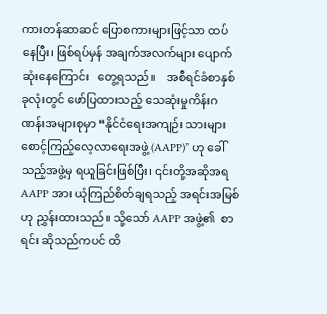ကားတန်ဆာဆင် ပြောစကားများဖြင့်သာ ထပ်နေပြီး၊ ဖြစ်ရပ်မှန် အချက်အလက်များ ပျောက်ဆုံးနေကြောင်း   တွေ့ရသည်။    အစီရင်ခံစာနှစ်ခုလုံးတွင် ဖော်ပြထားသည့် သေဆုံးမှုကိန်းဂဏန်းအများစုမှာ “နိုင်ငံရေးအကျဉ်း သားများ စောင့်ကြည့်လေ့လာရေးအဖွဲ့ (AAPP)” ဟု ခေါ်သည့်အဖွဲ့မှ ရယူခြင်းဖြစ်ပြီး၊ ၎င်းတို့အဆိုအရ AAPP အား ယုံကြည်စိတ်ချရသည့် အရင်းအမြစ်ဟု ညွှန်းထားသည်။ သို့သော် AAPP အဖွဲ့၏  စာရင်း ဆိုသည်ကပင် ထိ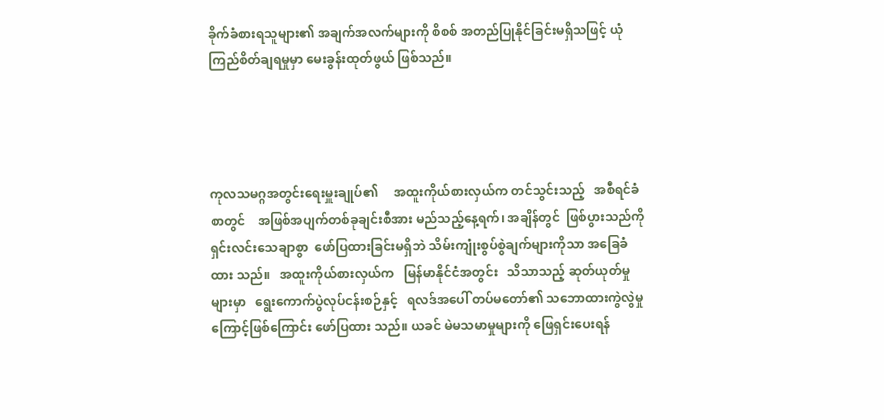ခိုက်ခံစားရသူများ၏ အချက်အလက်များကို စိစစ် အတည်ပြုနိုင်ခြင်းမရှိသဖြင့် ယုံကြည်စိတ်ချရမှုမှာ မေးခွန်းထုတ်ဖွယ် ဖြစ်သည်။




ကုလသမဂ္ဂအတွင်းရေးမှူးချုပ်၏     အထူးကိုယ်စားလှယ်က တင်သွင်းသည့်   အစီရင်ခံစာတွင်    အဖြစ်အပျက်တစ်ခုချင်းစီအား မည်သည့်နေ့ရက်၊ အချိန်တွင်  ဖြစ်ပွားသည်ကို  ရှင်းလင်းသေချာစွာ  ဖော်ပြထားခြင်းမရှိဘဲ သိမ်းကျုံးစွပ်စွဲချက်များကိုသာ အခြေခံထား သည်။   အထူးကိုယ်စားလှယ်က   မြန်မာနိုင်ငံအတွင်း   သိသာသည့် ဆုတ်ယုတ်မှုများမှာ   ရွေးကောက်ပွဲလုပ်ငန်းစဉ်နှင့်   ရလဒ်အပေါ် တပ်မတော်၏ သဘောထားကွဲလွဲမှုကြောင့်ဖြစ်ကြောင်း ဖော်ပြထား သည်။ ယခင် မဲမသမာမှုများကို ဖြေရှင်းပေးရန်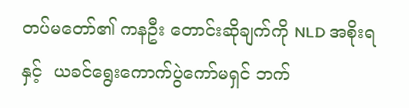တပ်မတော်၏ ကနဦး တောင်းဆိုချက်ကို NLD အစိုးရနှင့်  ယခင်ရွေးကောက်ပွဲကော်မရှင် ဘက်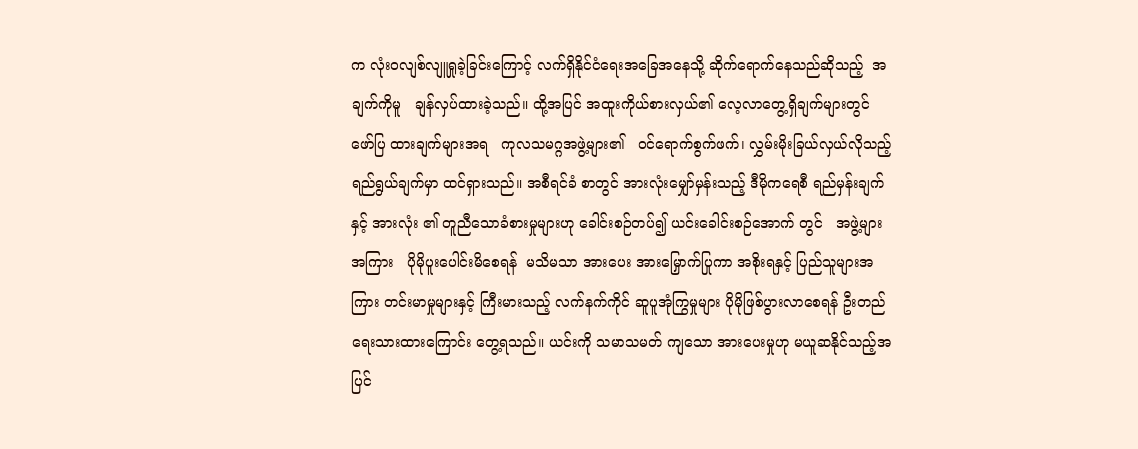က လုံးဝလျစ်လျူရှုခဲ့ခြင်းကြောင့် လက်ရှိနိုင်ငံရေးအခြေအနေသို့ ဆိုက်ရောက်နေသည်ဆိုသည့်  အချက်ကိုမူ   ချန်လှပ်ထားခဲ့သည်။ ထို့အပြင် အထူးကိုယ်စားလှယ်၏ လေ့လာတွေ့ရှိချက်များတွင် ဖော်ပြ ထားချက်များအရ   ကုလသမဂ္ဂအဖွဲ့များ၏   ဝင်ရောက်စွက်ဖက်၊ လွှမ်းမိုးခြယ်လှယ်လိုသည့် ရည်ရွယ်ချက်မှာ ထင်ရှားသည်။ အစီရင်ခံ စာတွင် အားလုံးမျှော်မှန်းသည့် ဒီမိုကရေစီ ရည်မှန်းချက်နှင့် အားလုံး ၏ တူညီသောခံစားမှုများဟု ခေါင်းစဉ်တပ်၍ ယင်းခေါင်းစဉ်အောက် တွင်   အဖွဲ့များအကြား   ပိုမိုပူးပေါင်းမိစေရန်  မသိမသာ အားပေး အားမြှောက်ပြုကာ အစိုးရနှင့် ပြည်သူများအကြား တင်းမာမှုများနှင့် ကြီးမားသည့် လက်နက်ကိုင် ဆူပူအုံကြွမှုများ ပိုမိုဖြစ်ပွားလာစေရန် ဦးတည်ရေးသားထားကြောင်း တွေ့ရသည်။ ယင်းကို သမာသမတ် ကျသော အားပေးမှုဟု မယူဆနိုင်သည့်အပြင်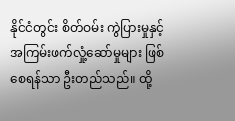နိုင်ငံတွင်း စိတ်ဝမ်း ကွဲပြားမှုနှင့် အကြမ်းဖက်လှုံ့ဆော်မှုများ ဖြစ်စေရန်သာ ဦးတည်သည်။ ထို့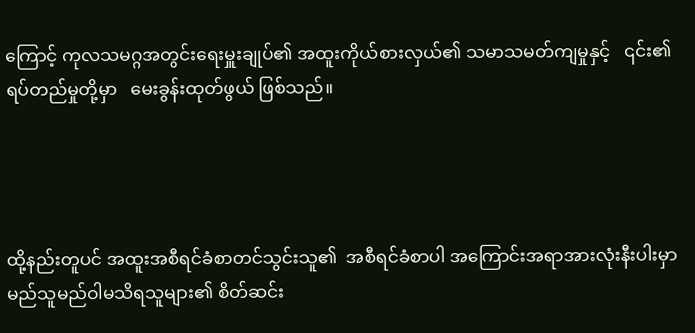ကြောင့် ကုလသမဂ္ဂအတွင်းရေးမှူးချုပ်၏ အထူးကိုယ်စားလှယ်၏ သမာသမတ်ကျမှုနှင့်   ၎င်း၏ရပ်တည်မှုတို့မှာ   မေးခွန်းထုတ်ဖွယ် ဖြစ်သည်။




ထို့နည်းတူပင် အထူးအစီရင်ခံစာတင်သွင်းသူ၏  အစီရင်ခံစာပါ အကြောင်းအရာအားလုံးနီးပါးမှာ       မည်သူမည်ဝါမသိရသူများ၏ စိတ်ဆင်း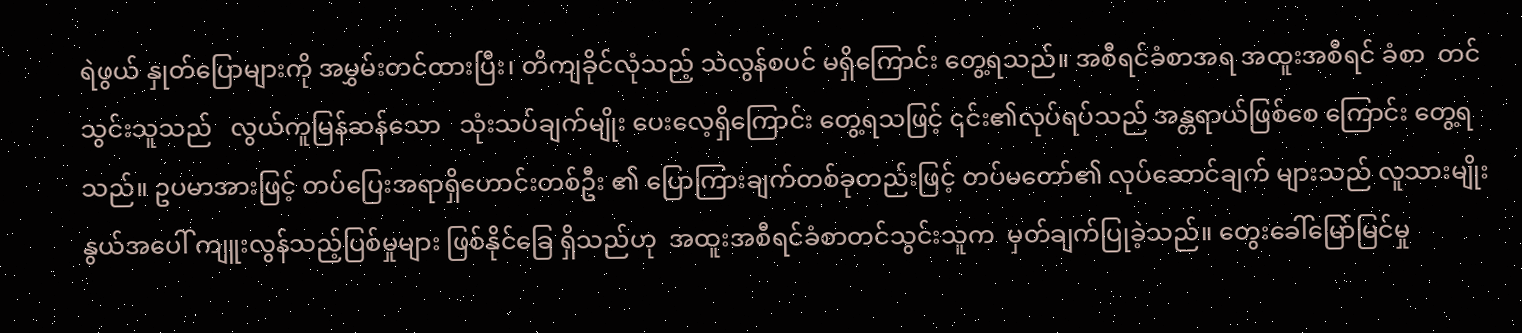ရဲဖွယ် နှုတ်ပြောများကို အမွှမ်းတင်ထားပြီး၊ တိကျခိုင်လုံသည့် သဲလွန်စပင် မရှိကြောင်း တွေ့ရသည်။ အစီရင်ခံစာအရ အထူးအစီရင် ခံစာ  တင်သွင်းသူသည်   လွယ်ကူမြန်ဆန်သော   သုံးသပ်ချက်မျိုး ပေးလေ့ရှိကြောင်း တွေ့ရသဖြင့် ၎င်း၏လုပ်ရပ်သည် အန္တရာယ်ဖြစ်စေ ကြောင်း တွေ့ရသည်။ ဥပမာအားဖြင့် တပ်ပြေးအရာရှိဟောင်းတစ်ဦး ၏ ပြောကြားချက်တစ်ခုတည်းဖြင့် တပ်မတော်၏ လုပ်ဆောင်ချက် များသည် လူသားမျိုးနွယ်အပေါ် ကျူးလွန်သည့်ပြစ်မှုများ ဖြစ်နိုင်ခြေ ရှိသည်ဟု  အထူးအစီရင်ခံစာတင်သွင်းသူက  မှတ်ချက်ပြုခဲ့သည်။ တွေးခေါ်မြော်မြင်မှု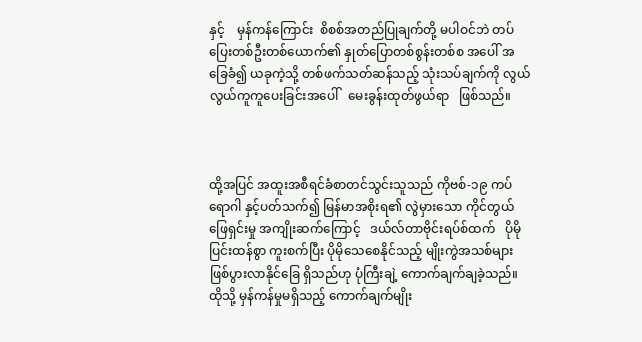နှင့်    မှန်ကန်ကြောင်း  စိစစ်အတည်ပြုချက်တို့ မပါဝင်ဘဲ တပ်ပြေးတစ်ဦးတစ်ယောက်၏ နှုတ်ပြောတစ်စွန်းတစ်စ အပေါ် အခြေခံ၍ ယခုကဲ့သို့ တစ်ဖက်သတ်ဆန်သည့် သုံးသပ်ချက်ကို လွယ်လွယ်ကူကူပေးခြင်းအပေါ်   မေးခွန်းထုတ်ဖွယ်ရာ   ဖြစ်သည်။



ထို့အပြင် အထူးအစီရင်ခံစာတင်သွင်းသူသည် ကိုဗစ်-၁၉ ကပ်ရောဂါ နှင့်ပတ်သက်၍ မြန်မာအစိုးရ၏ လွဲမှားသော ကိုင်တွယ်ဖြေရှင်းမှု အကျိုးဆက်ကြောင့်   ဒယ်လ်တာဗိုင်းရပ်စ်ထက်   ပိုမိုပြင်းထန်စွာ ကူးစက်ပြီး ပိုမိုသေစေနိုင်သည့် မျိုးကွဲအသစ်များ ဖြစ်ပွားလာနိုင်ခြေ ရှိသည်ဟု ပုံကြီးချဲ့ ကောက်ချက်ချခဲ့သည်။ ထိုသို့ မှန်ကန်မှုမရှိသည့် ကောက်ချက်မျိုး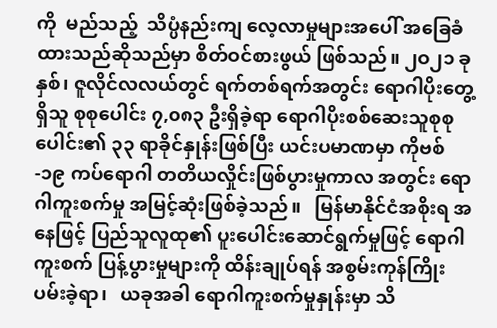ကို  မည်သည့်  သိပ္ပံနည်းကျ လေ့လာမှုများအပေါ် အခြေခံထားသည်ဆိုသည်မှာ စိတ်ဝင်စားဖွယ် ဖြစ်သည်။ ၂ဝ၂၁ ခုနှစ်၊ ဇူလိုင်လလယ်တွင် ရက်တစ်ရက်အတွင်း ရောဂါပိုးတွေ့ရှိသူ စုစုပေါင်း ၇,၀၈၃ ဦးရှိခဲ့ရာ ရောဂါပိုးစစ်ဆေးသူစုစုပေါင်း၏ ၃၃ ရာခိုင်နှုန်းဖြစ်ပြီး ယင်းပမာဏမှာ ကိုဗစ်-၁၉ ကပ်ရောဂါ တတိယလှိုင်းဖြစ်ပွားမှုကာလ အတွင်း ရောဂါကူးစက်မှု အမြင့်ဆုံးဖြစ်ခဲ့သည်။   မြန်မာနိုင်ငံအစိုးရ အနေဖြင့် ပြည်သူလူထု၏ ပူးပေါင်းဆောင်ရွက်မှုဖြင့် ရောဂါကူးစက် ပြန့်ပွားမှုများကို ထိန်းချုပ်ရန် အစွမ်းကုန်ကြိုးပမ်းခဲ့ရာ၊   ယခုအခါ ရောဂါကူးစက်မှုနှုန်းမှာ သိ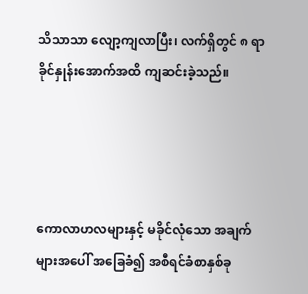သိသာသာ လျော့ကျလာပြီး၊ လက်ရှိတွင် ၈ ရာခိုင်နှုန်းအောက်အထိ ကျဆင်းခဲ့သည်။




ကောလာဟလများနှင့် မခိုင်လုံသော အချက်များအပေါ် အခြေခံ၍ အစီရင်ခံစာနှစ်ခု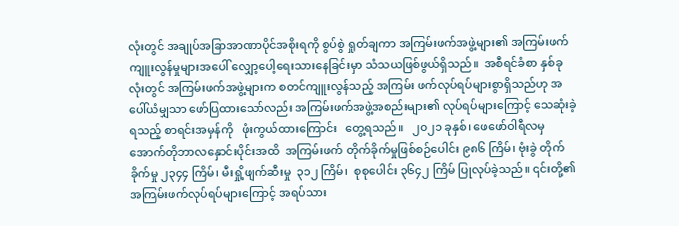လုံးတွင် အချုပ်အခြာအာဏာပိုင်အစိုးရကို စွပ်စွဲ ရှုတ်ချကာ အကြမ်းဖက်အဖွဲ့များ၏ အကြမ်းဖက်ကျူးလွန်မှုများအပေါ် လျှော့ပေါ့ရေးသားနေခြင်းမှာ သံသယဖြစ်ဖွယ်ရှိသည်။  အစီရင်ခံစာ နှစ်ခုလုံးတွင် အကြမ်းဖက်အဖွဲ့များက စတင်ကျူးလွန်သည့် အကြမ်း ဖက်လုပ်ရပ်များစွာရှိသည်ဟု အပေါ်ယံမျှသာ ဖော်ပြထားသော်လည်း အကြမ်းဖက်အဖွဲ့အစည်းများ၏ လုပ်ရပ်များကြောင့် သေဆုံးခဲ့ရသည့် စာရင်းအမှန်ကို   ဖုံးကွယ်ထားကြောင်း   တွေ့ရသည်။   ၂၀၂၁ ခုနှစ်၊ ဖေဖော်ဝါရီလမှ  အောက်တိုဘာလနှောင်းပိုင်းအထိ  အကြမ်းဖက် တိုက်ခိုက်မှုဖြစ်စဉ်ပေါင်း ၉၈၆ ကြိမ်၊ ဗုံးခွဲ တိုက်ခိုက်မှု ၂၃၄၄ ကြိမ်၊ မီးရှို့ဖျက်ဆီးမှု  ၃၁၂ ကြိမ်၊  စုစုပေါင်း ၃၆၄၂ ကြိမ် ပြုလုပ်ခဲ့သည်။ ၎င်းတို့၏ အကြမ်းဖက်လုပ်ရပ်များကြောင့် အရပ်သား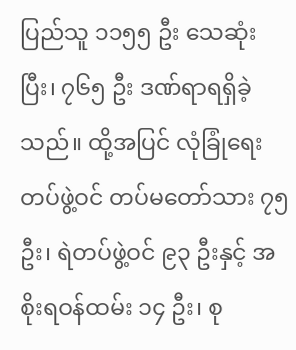ပြည်သူ ၁၁၅၅ ဦး သေဆုံးပြီး၊ ၇၆၅ ဦး ဒဏ်ရာရရှိခဲ့သည်။ ထို့အပြင် လုံခြုံရေးတပ်ဖွဲ့ဝင် တပ်မတော်သား ၇၅ ဦး၊ ရဲတပ်ဖွဲ့ဝင် ၉၃ ဦးနှင့် အစိုးရဝန်ထမ်း ၁၄ ဦး၊ စု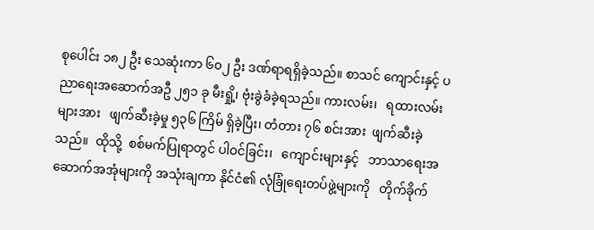စုပေါင်း ၁၈၂ ဦး သေဆုံးကာ ၆၀၂ ဦး ဒဏ်ရာရရှိခဲ့သည်။ စာသင် ကျောင်းနှင့် ပညာရေးအဆောက်အဦ ၂၅၁ ခု မီးရှို့၊ ဗုံးခွဲခံခဲ့ရသည်။ ကားလမ်း၊   ရထားလမ်းများအား   ဖျက်ဆီးခဲ့မှု ၅၃၆ ကြိမ် ရှိခဲ့ပြီး၊ တံတား ၇၆ စင်းအား  ဖျက်ဆီးခဲ့သည်။  ထိုသို့  စစ်မက်ပြုရာတွင် ပါဝင်ခြင်း၊   ကျောင်းများနှင့်   ဘာသာရေးအဆောက်အအုံများကို အသုံးချကာ နိုင်ငံ၏ လုံခြုံရေးတပ်ဖွဲ့များကို   တိုက်ခိုက်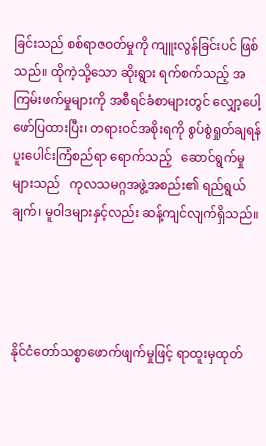ခြင်းသည် စစ်ရာဇဝတ်မှုကို ကျူးလွန်ခြင်းပင် ဖြစ်သည်။ ထိုကဲ့သို့သော ဆိုးရွား ရက်စက်သည့် အကြမ်းဖက်မှုများကို အစီရင်ခံစာများတွင် လျှော့ပေါ့ ဖော်ပြထားပြီး၊ တရားဝင်အစိုးရကို စွပ်စွဲရှုတ်ချရန် ပူးပေါင်းကြံစည်ရာ ရောက်သည့်   ဆောင်ရွက်မှုများသည်   ကုလသမဂ္ဂအဖွဲ့အစည်း၏ ရည်ရွယ်ချက်၊ မူဝါဒများနှင့်လည်း ဆန့်ကျင်လျက်ရှိသည်။




နိုင်ငံတော်သစ္စာဖောက်ဖျက်မှုဖြင့် ရာထူးမှထုတ်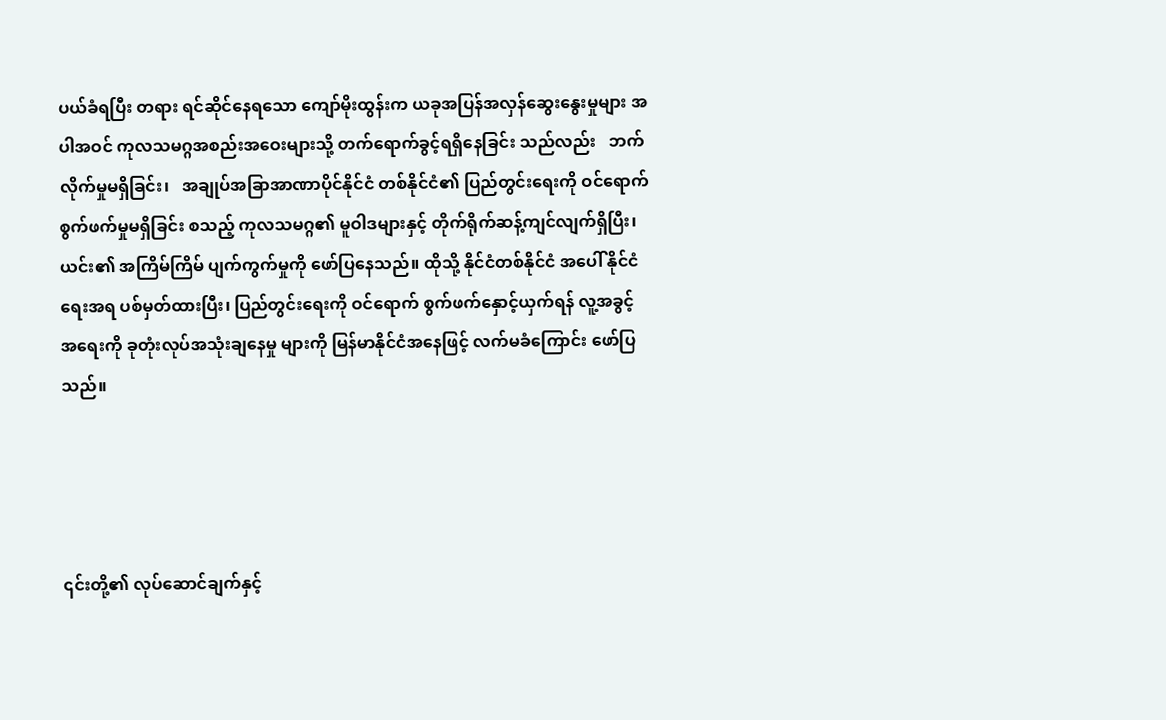ပယ်ခံရပြီး တရား ရင်ဆိုင်နေရသော ကျော်မိုးထွန်းက ယခုအပြန်အလှန်ဆွေးနွေးမှုများ အပါအဝင် ကုလသမဂ္ဂအစည်းအဝေးများသို့ တက်ရောက်ခွင့်ရရှိနေခြင်း သည်လည်း   ဘက်လိုက်မှုမရှိခြင်း၊   အချုပ်အခြာအာဏာပိုင်နိုင်ငံ တစ်နိုင်ငံ၏ ပြည်တွင်းရေးကို ဝင်ရောက်စွက်ဖက်မှုမရှိခြင်း စသည့် ကုလသမဂ္ဂ၏ မူဝါဒများနှင့် တိုက်ရိုက်ဆန့်ကျင်လျက်ရှိပြီး၊ ယင်း၏ အကြိမ်ကြိမ် ပျက်ကွက်မှုကို ဖော်ပြနေသည်။ ထိုသို့ နိုင်ငံတစ်နိုင်ငံ အပေါ် နိုင်ငံရေးအရ ပစ်မှတ်ထားပြီး၊ ပြည်တွင်းရေးကို ဝင်ရောက် စွက်ဖက်နှောင့်ယှက်ရန် လူ့အခွင့်အရေးကို ခုတုံးလုပ်အသုံးချနေမှု များကို မြန်မာနိုင်ငံအနေဖြင့် လက်မခံကြောင်း ဖော်ပြသည်။




၎င်းတို့၏ လုပ်ဆောင်ချက်နှင့်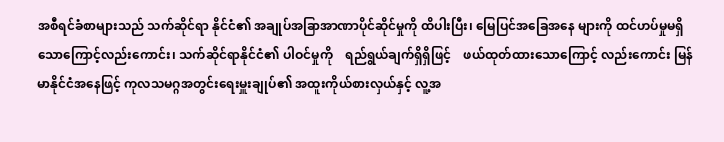အစီရင်ခံစာများသည် သက်ဆိုင်ရာ နိုင်ငံ၏ အချုပ်အခြာအာဏာပိုင်ဆိုင်မှုကို ထိပါးပြီး၊ မြေပြင်အခြေအနေ များကို ထင်ဟပ်မှုမရှိသောကြောင့်လည်းကောင်း၊ သက်ဆိုင်ရာနိုင်ငံ၏ ပါဝင်မှုကို    ရည်ရွယ်ချက်ရှိရှိဖြင့်    ဖယ်ထုတ်ထားသောကြောင့် လည်းကောင်း မြန်မာနိုင်ငံအနေဖြင့် ကုလသမဂ္ဂအတွင်းရေးမှူးချုပ်၏ အထူးကိုယ်စားလှယ်နှင့် လူ့အ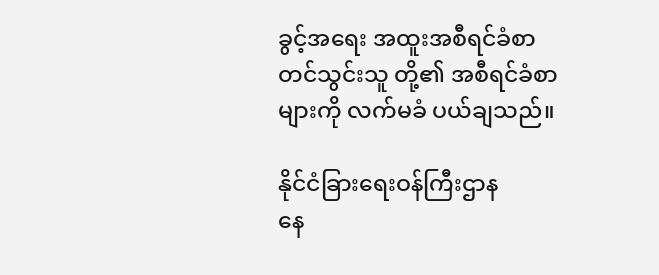ခွင့်အရေး အထူးအစီရင်ခံစာတင်သွင်းသူ တို့၏ အစီရင်ခံစာများကို လက်မခံ ပယ်ချသည်။

နိုင်ငံခြားရေးဝန်ကြီးဌာန
နေ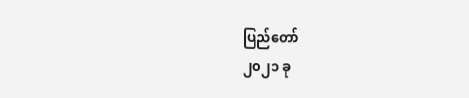ပြည်တော်
၂၀၂၁ ခု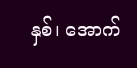နှစ်၊ အောက်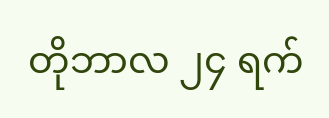တိုဘာလ ၂၄ ရက်